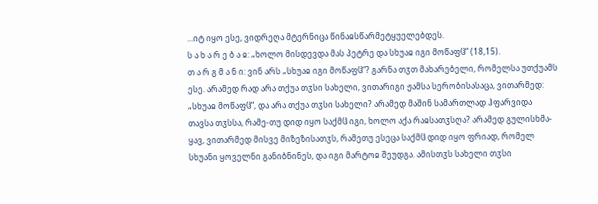...იტ იყო ესე, ვიდრეღა მტერნიცა წინაჲსწარმეტყუელებდეს.
ს ა ხ ა რ ე ბ ა ჲ: „ხოლო მისდევდა მას პეტრე და სხუაჲ იგი მოწაფჱ“ (18,15).
თ ა რ გ მ ა ნ ი: ვინ არს „სხუაჲ იგი მოწაფჱ“? გარნა თჳთ მახარებელი, რომელსა უთქუამს ესე. არამედ რად არა თქუა თჳსი სახელი, ვითარიგი ჟამსა სერობისასაცა, ვითარმედ: „სხუაჲ მოწაფჱ“, და არა თქუა თჳსი სახელი? არამედ მაშინ სამართლად ჰფარვიდა თავსა თჳსსა, რამე-თუ დიდ იყო საქმჱ იგი, ხოლო აქა რაჲსათჳსღა? არამედ გულისხმა-ყავ, ვითარმედ მისვე მიზეზისათჳს, რამეთუ ესეცა საქმჱ დიდ იყო ფრიად, რომელ სხუანი ყოველნი განიბნინეს, და იგი მარტოჲ შეუდგა. ამისთჳს სახელი თჳსი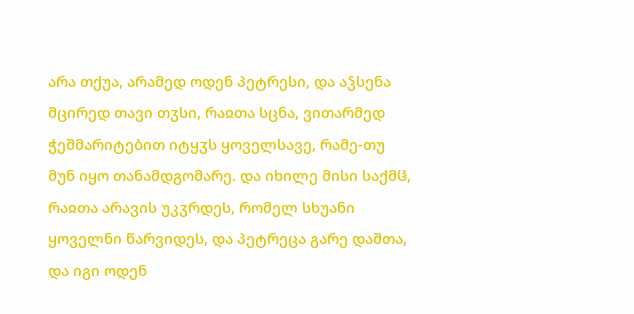არა თქუა, არამედ ოდენ პეტრესი, და აჴსენა მცირედ თავი თჳსი, რაჲთა სცნა, ვითარმედ ჭეშმარიტებით იტყჳს ყოველსავე, რამე-თუ მუნ იყო თანამდგომარე. და იხილე მისი საქმჱ, რაჲთა არავის უკჳრდეს, რომელ სხუანი ყოველნი წარვიდეს, და პეტრეცა გარე დაშთა, და იგი ოდენ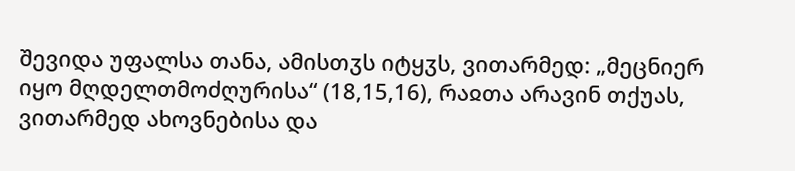შევიდა უფალსა თანა, ამისთჳს იტყჳს, ვითარმედ: „მეცნიერ იყო მღდელთმოძღურისა“ (18,15,16), რაჲთა არავინ თქუას, ვითარმედ ახოვნებისა და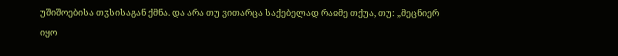უშიშოებისა თჳსისაგან ქმნა. და არა თუ ვითარცა საქებელად რაჲმე თქუა, თუ: „მეცნიერ იყო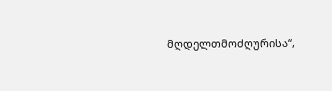მღდელთმოძღურისა“,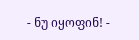- ნუ იყოფინ! -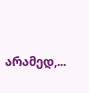არამედ,...